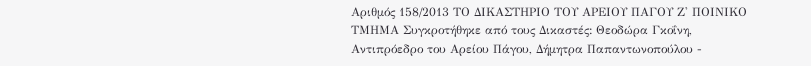Αριθμός 158/2013 ΤΟ ΔΙΚΑΣΤΗΡΙΟ ΤΟΥ ΑΡΕΙΟΥ ΠΑΓΟΥ Ζ' ΠΟΙΝΙΚΟ ΤΜΗΜΑ Συγκροτήθηκε από τους Δικαστές: Θεοδώρα Γκοΐνη, Αντιπρόεδρο του Αρείου Πάγου, Δήμητρα Παπαντωνοπούλου -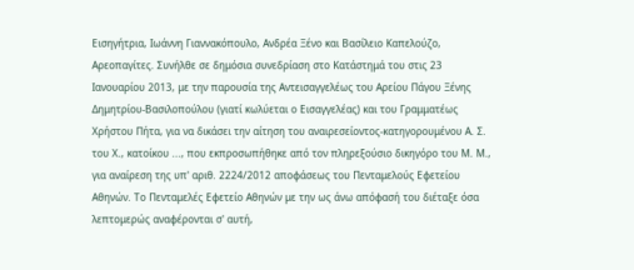Εισηγήτρια, Ιωάννη Γιαννακόπουλο, Ανδρέα Ξένο και Βασίλειο Καπελούζο, Αρεοπαγίτες. Συνήλθε σε δημόσια συνεδρίαση στο Κατάστημά του στις 23 Ιανουαρίου 2013, με την παρουσία της Αντεισαγγελέως του Αρείου Πάγου Ξένης Δημητρίου-Βασιλοπούλου (γιατί κωλύεται ο Εισαγγελέας) και του Γραμματέως Χρήστου Πήτα, για να δικάσει την αίτηση του αναιρεσείοντος-κατηγορουμένου Α. Σ. του Χ., κατοίκου ..., που εκπροσωπήθηκε από τον πληρεξούσιο δικηγόρο του Μ. Μ., για αναίρεση της υπ' αριθ. 2224/2012 αποφάσεως του Πενταμελούς Εφετείου Αθηνών. Το Πενταμελές Εφετείο Αθηνών με την ως άνω απόφασή του διέταξε όσα λεπτομερώς αναφέρονται σ' αυτή,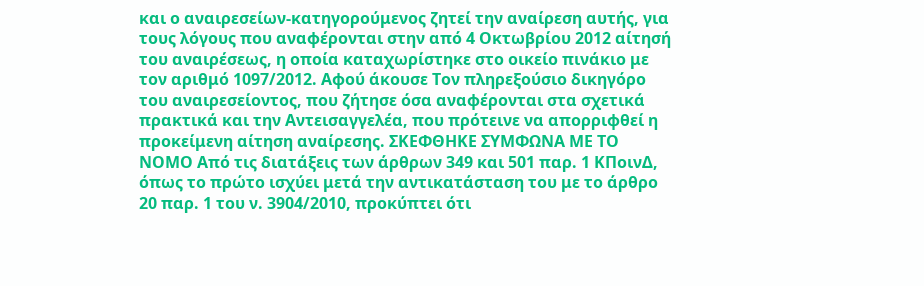και ο αναιρεσείων-κατηγορούμενος ζητεί την αναίρεση αυτής, για τους λόγους που αναφέρονται στην από 4 Οκτωβρίου 2012 αίτησή του αναιρέσεως, η οποία καταχωρίστηκε στο οικείο πινάκιο με τον αριθμό 1097/2012. Αφού άκουσε Τον πληρεξούσιο δικηγόρο του αναιρεσείοντος, που ζήτησε όσα αναφέρονται στα σχετικά πρακτικά και την Αντεισαγγελέα, που πρότεινε να απορριφθεί η προκείμενη αίτηση αναίρεσης. ΣΚΕΦΘΗΚΕ ΣΥΜΦΩΝΑ ΜΕ ΤΟ ΝΟΜΟ Από τις διατάξεις των άρθρων 349 και 501 παρ. 1 ΚΠοινΔ, όπως το πρώτο ισχύει μετά την αντικατάσταση του με το άρθρο 20 παρ. 1 του ν. 3904/2010, προκύπτει ότι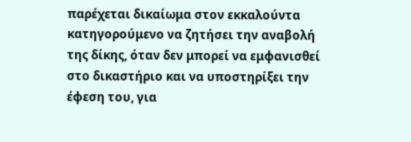παρέχεται δικαίωμα στον εκκαλούντα κατηγορούμενο να ζητήσει την αναβολή της δίκης, όταν δεν μπορεί να εμφανισθεί στο δικαστήριο και να υποστηρίξει την έφεση του, για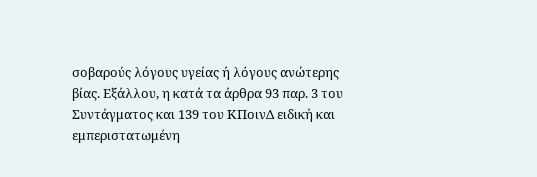σοβαρούς λόγους υγείας ή λόγους ανώτερης βίας. Εξάλλου, η κατά τα άρθρα 93 παρ. 3 του Συντάγματος και 139 του ΚΠοινΔ ειδική και εμπεριστατωμένη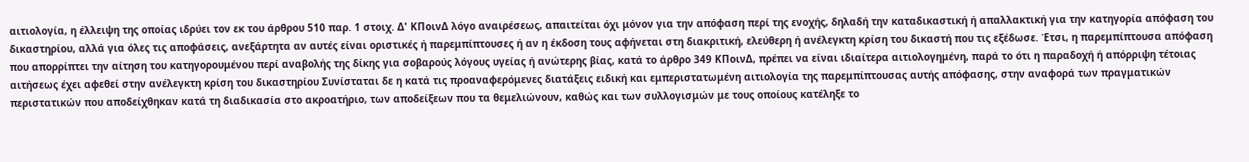αιτιολογία, η έλλειψη της οποίας ιδρύει τον εκ του άρθρου 510 παρ. 1 στοιχ. Δ' ΚΠοινΔ λόγο αναιρέσεως, απαιτείται όχι μόνον για την απόφαση περί της ενοχής, δηλαδή την καταδικαστική ή απαλλακτική για την κατηγορία απόφαση του δικαστηρίου, αλλά για όλες τις αποφάσεις, ανεξάρτητα αν αυτές είναι οριστικές ή παρεμπίπτουσες ή αν η έκδοση τους αφήνεται στη διακριτική, ελεύθερη ή ανέλεγκτη κρίση του δικαστή που τις εξέδωσε. Έτσι, η παρεμπίπτουσα απόφαση που απορρίπτει την αίτηση του κατηγορουμένου περί αναβολής της δίκης για σοβαρούς λόγους υγείας ή ανώτερης βίας, κατά το άρθρο 349 ΚΠοινΔ, πρέπει να είναι ιδιαίτερα αιτιολογημένη, παρά το ότι η παραδοχή ή απόρριψη τέτοιας αιτήσεως έχει αφεθεί στην ανέλεγκτη κρίση του δικαστηρίου Συνίσταται δε η κατά τις προαναφερόμενες διατάξεις ειδική και εμπεριστατωμένη αιτιολογία της παρεμπίπτουσας αυτής απόφασης, στην αναφορά των πραγματικών περιστατικών που αποδείχθηκαν κατά τη διαδικασία στο ακροατήριο, των αποδείξεων που τα θεμελιώνουν, καθώς και των συλλογισμών με τους οποίους κατέληξε το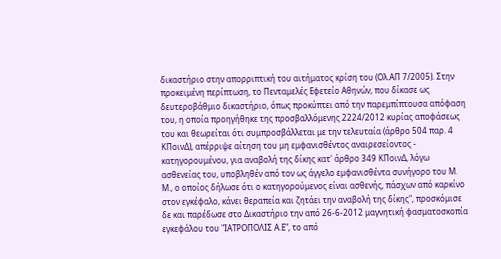δικαστήριο στην απορριπτική του αιτήματος κρίση του (Ολ.ΑΠ 7/2005). Στην προκειμένη περίπτωση, το Πενταμελές Εφετείο Αθηνών, που δίκασε ως δευτεροβάθμιο δικαστήριο, όπως προκύπτει από την παρεμπίπτουσα απόφαση του, η οποία προηγήθηκε της προσβαλλόμενης 2224/2012 κυρίας αποφάσεως του και θεωρείται ότι συμπροσβάλλεται με την τελευταία (άρθρο 504 παρ. 4 ΚΠοινΔ), απέρριψε αίτηση του μη εμφανισθέντος αναιρεσείοντος - κατηγορουμένου, για αναβολή της δίκης κατ' άρθρο 349 ΚΠοινΔ, λόγω ασθενείας του, υποβληθέν από τον ως άγγελο εμφανισθέντα συνήγορο του Μ. Μ., ο οποίος δήλωσε ότι ο κατηγορούμενος είναι ασθενής, πάσχων από καρκίνο στον εγκέφαλο, κάνει θεραπεία και ζητάει την αναβολή της δίκης", προσκόμισε δε και παρέδωσε στο Δικαστήριο την από 26-6-2012 μαγνητική φασματοσκοπία εγκεφάλου του "ΙΑΤΡΟΠΟΛΙΣ Α.Ε", το από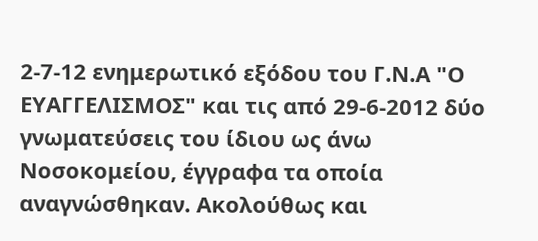2-7-12 ενημερωτικό εξόδου του Γ.Ν.Α "Ο ΕΥΑΓΓΕΛΙΣΜΟΣ" και τις από 29-6-2012 δύο γνωματεύσεις του ίδιου ως άνω Νοσοκομείου, έγγραφα τα οποία αναγνώσθηκαν. Ακολούθως και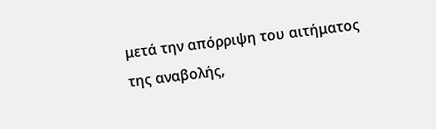μετά την απόρριψη του αιτήματος της αναβολής,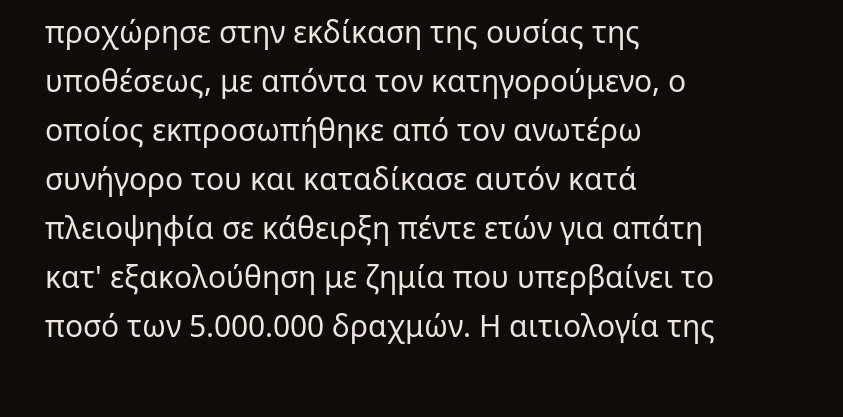προχώρησε στην εκδίκαση της ουσίας της υποθέσεως, με απόντα τον κατηγορούμενο, ο οποίος εκπροσωπήθηκε από τον ανωτέρω συνήγορο του και καταδίκασε αυτόν κατά πλειοψηφία σε κάθειρξη πέντε ετών για απάτη κατ' εξακολούθηση με ζημία που υπερβαίνει το ποσό των 5.000.000 δραχμών. Η αιτιολογία της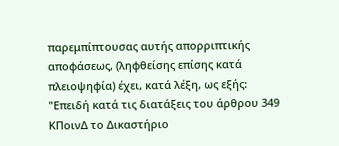παρεμπίπτουσας αυτής απορριπτικής αποφάσεως, (ληφθείσης επίσης κατά πλειοψηφία) έχει, κατά λέξη, ως εξής: "Επειδή κατά τις διατάξεις του άρθρου 349 ΚΠοινΔ το Δικαστήριο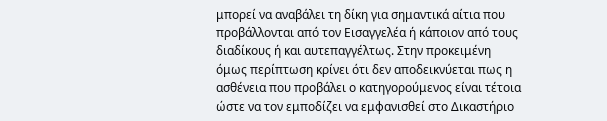μπορεί να αναβάλει τη δίκη για σημαντικά αίτια που προβάλλονται από τον Εισαγγελέα ή κάποιον από τους διαδίκους ή και αυτεπαγγέλτως. Στην προκειμένη όμως περίπτωση κρίνει ότι δεν αποδεικνύεται πως η ασθένεια που προβάλει ο κατηγορούμενος είναι τέτοια ώστε να τον εμποδίζει να εμφανισθεί στο Δικαστήριο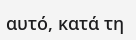αυτό, κατά τη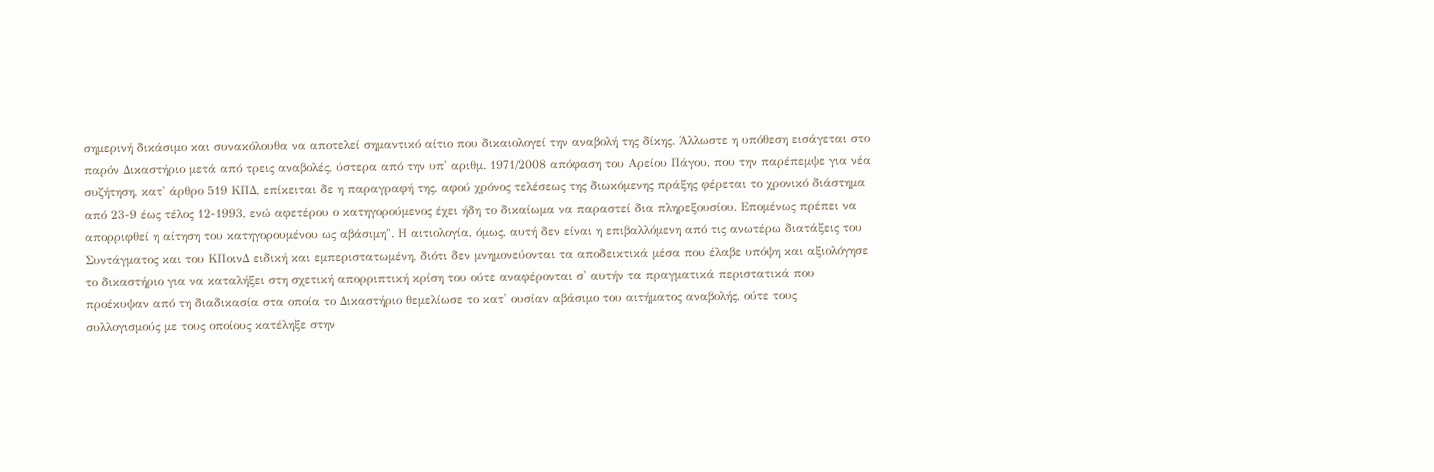σημερινή δικάσιμο και συνακόλουθα να αποτελεί σημαντικό αίτιο που δικαιολογεί την αναβολή της δίκης. Άλλωστε η υπόθεση εισάγεται στο παρόν Δικαστήριο μετά από τρεις αναβολές, ύστερα από την υπ' αριθμ. 1971/2008 απόφαση του Αρείου Πάγου, που την παρέπεμψε για νέα συζήτηση, κατ' άρθρο 519 ΚΠΔ, επίκειται δε η παραγραφή της, αφού χρόνος τελέσεως της διωκόμενης πράξης φέρεται το χρονικό διάστημα από 23-9 έως τέλος 12-1993, ενώ αφετέρου ο κατηγορούμενος έχει ήδη το δικαίωμα να παραστεί δια πληρεξουσίου. Επομένως πρέπει να απορριφθεί η αίτηση του κατηγορουμένου ως αβάσιμη". Η αιτιολογία, όμως, αυτή δεν είναι η επιβαλλόμενη από τις ανωτέρω διατάξεις του Συντάγματος και του ΚΠοινΔ ειδική και εμπεριστατωμένη, διότι δεν μνημονεύονται τα αποδεικτικά μέσα που έλαβε υπόψη και αξιολόγησε το δικαστήριο για να καταλήξει στη σχετική απορριπτική κρίση του ούτε αναφέρονται σ' αυτήν τα πραγματικά περιστατικά που προέκυψαν από τη διαδικασία στα οποία το Δικαστήριο θεμελίωσε το κατ' ουσίαν αβάσιμο του αιτήματος αναβολής, ούτε τους συλλογισμούς με τους οποίους κατέληξε στην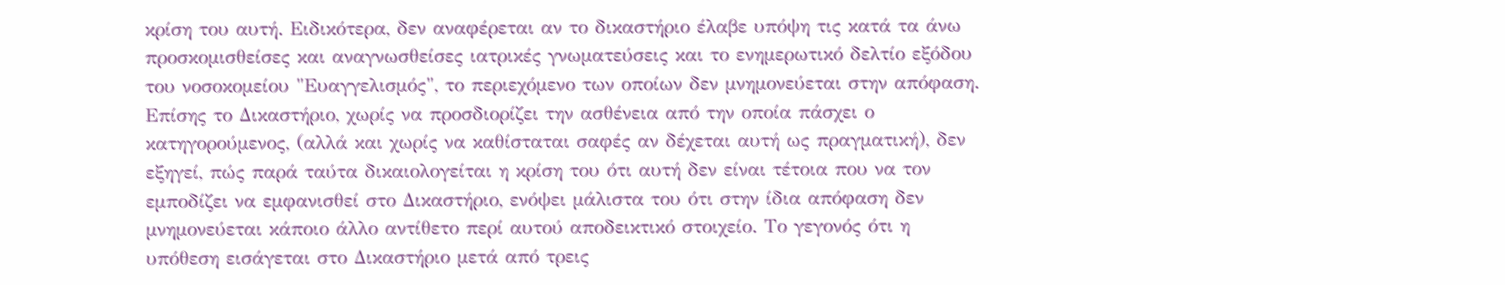κρίση του αυτή. Ειδικότερα, δεν αναφέρεται αν το δικαστήριο έλαβε υπόψη τις κατά τα άνω προσκομισθείσες και αναγνωσθείσες ιατρικές γνωματεύσεις και το ενημερωτικό δελτίο εξόδου του νοσοκομείου "Ευαγγελισμός", το περιεχόμενο των οποίων δεν μνημονεύεται στην απόφαση. Επίσης το Δικαστήριο, χωρίς να προσδιορίζει την ασθένεια από την οποία πάσχει ο κατηγορούμενος, (αλλά και χωρίς να καθίσταται σαφές αν δέχεται αυτή ως πραγματική), δεν εξηγεί, πώς παρά ταύτα δικαιολογείται η κρίση του ότι αυτή δεν είναι τέτοια που να τον εμποδίζει να εμφανισθεί στο Δικαστήριο, ενόψει μάλιστα του ότι στην ίδια απόφαση δεν μνημονεύεται κάποιο άλλο αντίθετο περί αυτού αποδεικτικό στοιχείο. Το γεγονός ότι η υπόθεση εισάγεται στο Δικαστήριο μετά από τρεις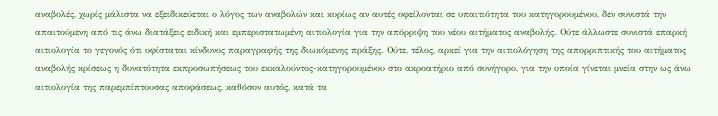αναβολές, χωρίς μάλιστα να εξειδικεύεται ο λόγος των αναβολών και κυρίως αν αυτές οφείλονται σε υπαιτιότητα του κατηγορουμένου, δεν συνιστά την απαιτούμενη από τις άνω διατάξεις ειδική και εμπεριστατωμένη αιτιολογία για την απόρριψη του νέου αιτήματος αναβολής. Ούτε άλλωστε συνιστά επαρκή αιτιολογία το γεγονός ότι υφίσταται κίνδυνος παραγραφής της διωκόμενης πράξης. Ούτε, τέλος, αρκεί για την αιτιολόγηση της απορριπτικής του αιτήματος αναβολής κρίσεως η δυνατότητα εκπροσωπήσεως του εκκαλούντος-κατηγορουμένου στο ακροατήριο από συνήγορο, για την οποία γίνεται μνεία στην ως άνω αιτιολογία της παρεμπίπτουσας αποφάσεως, καθόσον αυτός, κατά τα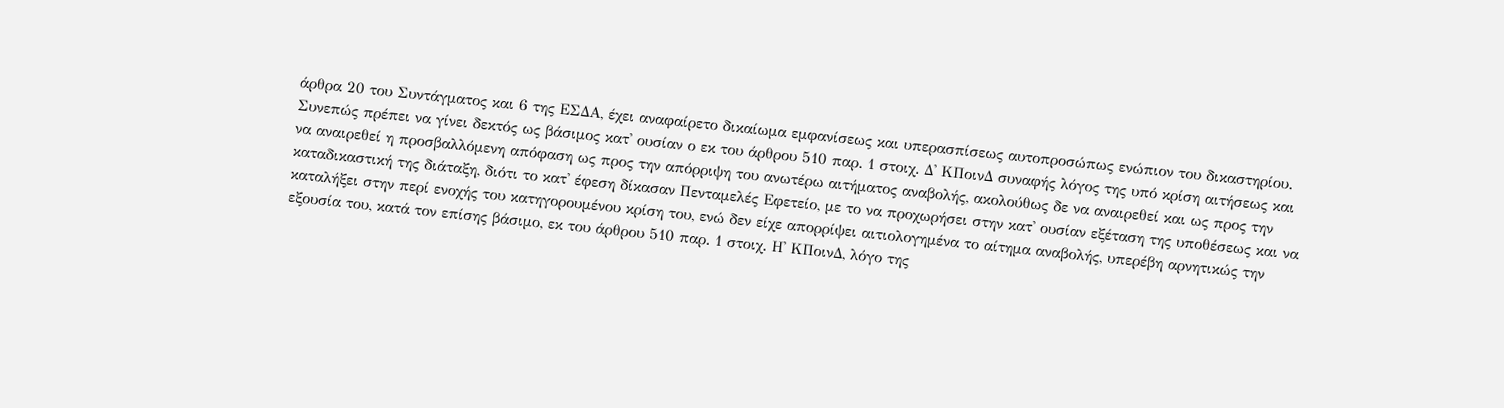άρθρα 20 του Συντάγματος και 6 της ΕΣΔΑ, έχει αναφαίρετο δικαίωμα εμφανίσεως και υπερασπίσεως αυτοπροσώπως ενώπιον του δικαστηρίου. Συνεπώς πρέπει να γίνει δεκτός ως βάσιμος κατ' ουσίαν ο εκ του άρθρου 510 παρ. 1 στοιχ. Δ' ΚΠοινΔ συναφής λόγος της υπό κρίση αιτήσεως και να αναιρεθεί η προσβαλλόμενη απόφαση ως προς την απόρριψη του ανωτέρω αιτήματος αναβολής, ακολούθως δε να αναιρεθεί και ως προς την καταδικαστική της διάταξη, διότι το κατ' έφεση δίκασαν Πενταμελές Εφετείο, με το να προχωρήσει στην κατ' ουσίαν εξέταση της υποθέσεως και να καταλήξει στην περί ενοχής του κατηγορουμένου κρίση του, ενώ δεν είχε απορρίψει αιτιολογημένα το αίτημα αναβολής, υπερέβη αρνητικώς την εξουσία του, κατά τον επίσης βάσιμο, εκ του άρθρου 510 παρ. 1 στοιχ. Η' ΚΠοινΔ, λόγο της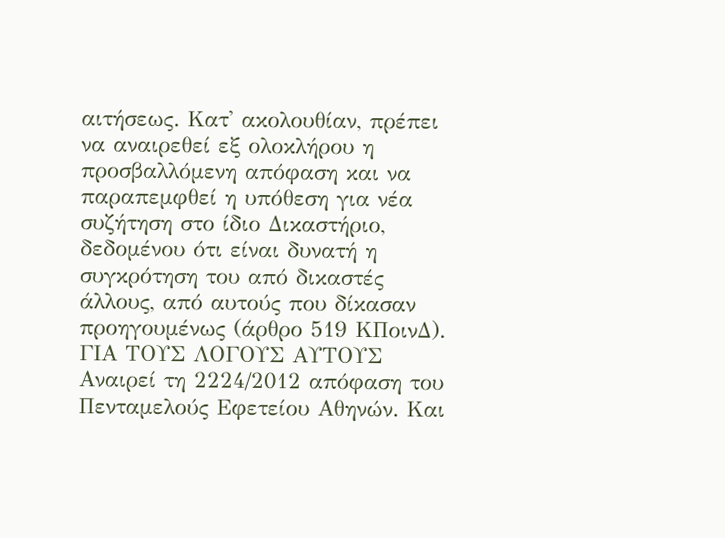αιτήσεως. Κατ' ακολουθίαν, πρέπει να αναιρεθεί εξ ολοκλήρου η προσβαλλόμενη απόφαση και να παραπεμφθεί η υπόθεση για νέα συζήτηση στο ίδιο Δικαστήριο, δεδομένου ότι είναι δυνατή η συγκρότηση του από δικαστές άλλους, από αυτούς που δίκασαν προηγουμένως (άρθρο 519 ΚΠοινΔ). ΓΙΑ ΤΟΥΣ ΛΟΓΟΥΣ ΑΥΤΟΥΣ Αναιρεί τη 2224/2012 απόφαση του Πενταμελούς Εφετείου Αθηνών. Και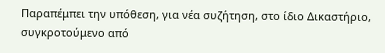Παραπέμπει την υπόθεση, για νέα συζήτηση, στο ίδιο Δικαστήριο, συγκροτούμενο από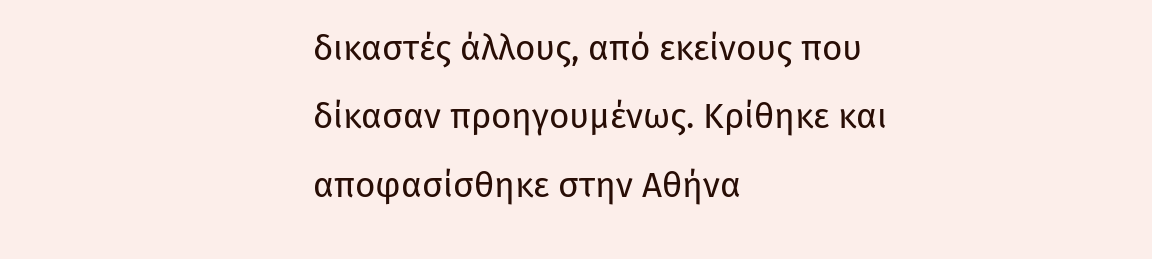δικαστές άλλους, από εκείνους που δίκασαν προηγουμένως. Κρίθηκε και αποφασίσθηκε στην Αθήνα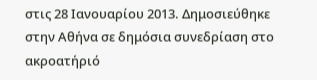στις 28 Ιανουαρίου 2013. Δημοσιεύθηκε στην Αθήνα σε δημόσια συνεδρίαση στο ακροατήριό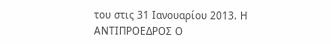του στις 31 Ιανουαρίου 2013. Η ΑΝΤΙΠΡΟΕΔΡΟΣ Ο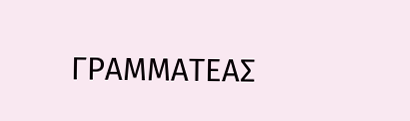ΓΡΑΜΜΑΤΕΑΣ